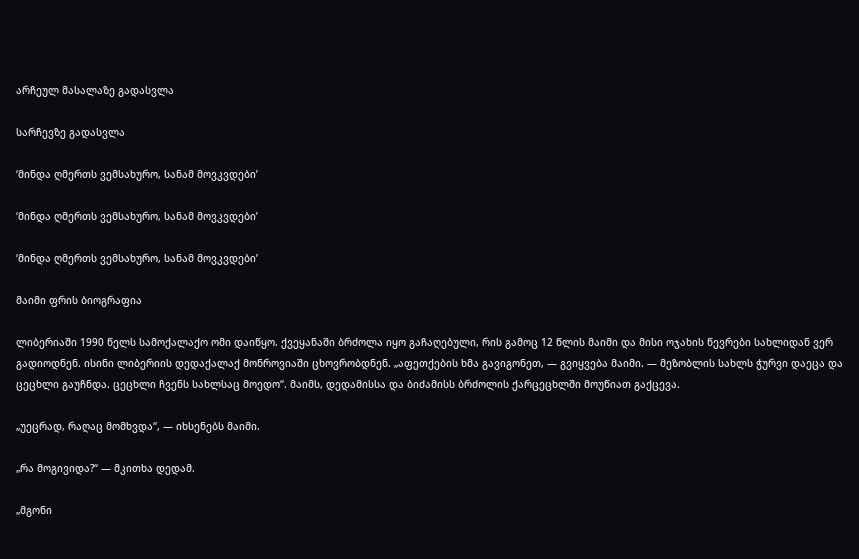არჩეულ მასალაზე გადასვლა

სარჩევზე გადასვლა

‘მინდა ღმერთს ვემსახურო, სანამ მოვკვდები’

‘მინდა ღმერთს ვემსახურო, სანამ მოვკვდები’

‘მინდა ღმერთს ვემსახურო, სანამ მოვკვდები’

მაიმი ფრის ბიოგრაფია

ლიბერიაში 1990 წელს სამოქალაქო ომი დაიწყო. ქვეყანაში ბრძოლა იყო გაჩაღებული, რის გამოც 12 წლის მაიმი და მისი ოჯახის წევრები სახლიდან ვერ გადიოდნენ. ისინი ლიბერიის დედაქალაქ მონროვიაში ცხოვრობდნენ. „აფეთქების ხმა გავიგონეთ, — გვიყვება მაიმი. — მეზობლის სახლს ჭურვი დაეცა და ცეცხლი გაუჩნდა. ცეცხლი ჩვენს სახლსაც მოედო“. მაიმს, დედამისსა და ბიძამისს ბრძოლის ქარცეცხლში მოუწიათ გაქცევა.

„უეცრად, რაღაც მომხვდა“, — იხსენებს მაიმი.

„რა მოგივიდა?“ — მკითხა დედამ.

„მგონი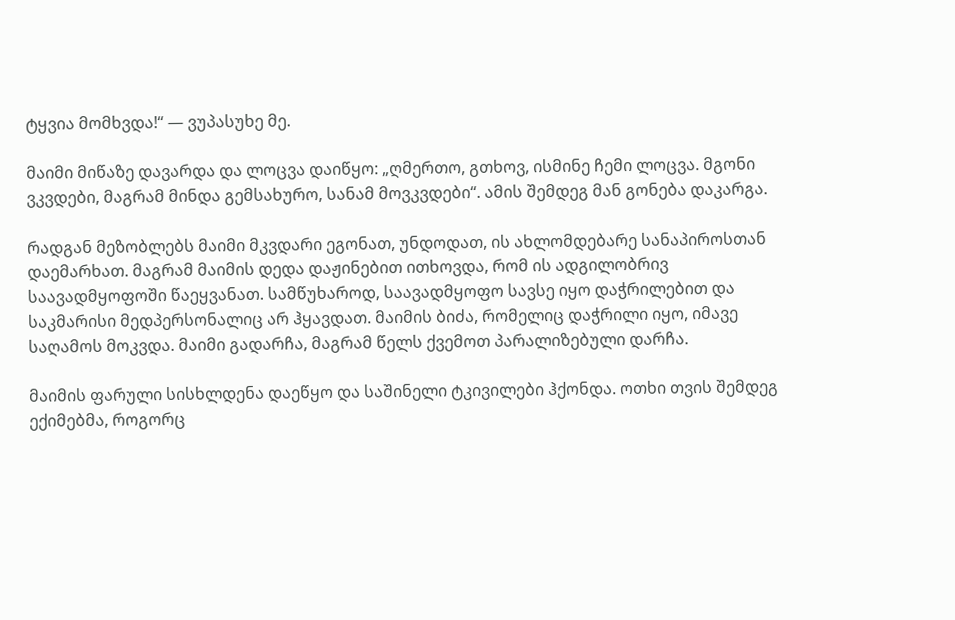ტყვია მომხვდა!“ — ვუპასუხე მე.

მაიმი მიწაზე დავარდა და ლოცვა დაიწყო: „ღმერთო, გთხოვ, ისმინე ჩემი ლოცვა. მგონი ვკვდები, მაგრამ მინდა გემსახურო, სანამ მოვკვდები“. ამის შემდეგ მან გონება დაკარგა.

რადგან მეზობლებს მაიმი მკვდარი ეგონათ, უნდოდათ, ის ახლომდებარე სანაპიროსთან დაემარხათ. მაგრამ მაიმის დედა დაჟინებით ითხოვდა, რომ ის ადგილობრივ საავადმყოფოში წაეყვანათ. სამწუხაროდ, საავადმყოფო სავსე იყო დაჭრილებით და საკმარისი მედპერსონალიც არ ჰყავდათ. მაიმის ბიძა, რომელიც დაჭრილი იყო, იმავე საღამოს მოკვდა. მაიმი გადარჩა, მაგრამ წელს ქვემოთ პარალიზებული დარჩა.

მაიმის ფარული სისხლდენა დაეწყო და საშინელი ტკივილები ჰქონდა. ოთხი თვის შემდეგ ექიმებმა, როგორც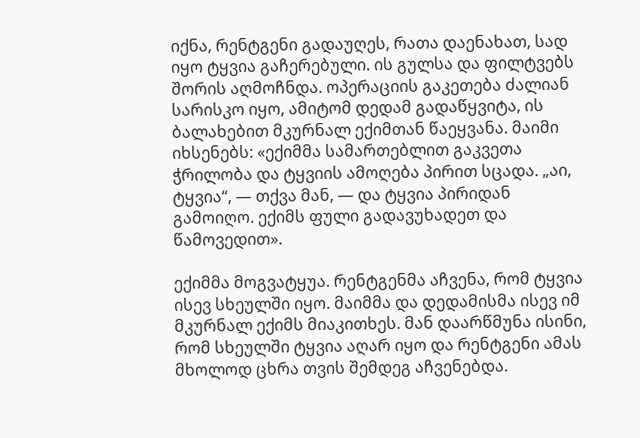იქნა, რენტგენი გადაუღეს, რათა დაენახათ, სად იყო ტყვია გაჩერებული. ის გულსა და ფილტვებს შორის აღმოჩნდა. ოპერაციის გაკეთება ძალიან სარისკო იყო, ამიტომ დედამ გადაწყვიტა, ის ბალახებით მკურნალ ექიმთან წაეყვანა. მაიმი იხსენებს: «ექიმმა სამართებლით გაკვეთა ჭრილობა და ტყვიის ამოღება პირით სცადა. „აი, ტყვია“, — თქვა მან, — და ტყვია პირიდან გამოიღო. ექიმს ფული გადავუხადეთ და წამოვედით».

ექიმმა მოგვატყუა. რენტგენმა აჩვენა, რომ ტყვია ისევ სხეულში იყო. მაიმმა და დედამისმა ისევ იმ მკურნალ ექიმს მიაკითხეს. მან დაარწმუნა ისინი, რომ სხეულში ტყვია აღარ იყო და რენტგენი ამას მხოლოდ ცხრა თვის შემდეგ აჩვენებდა.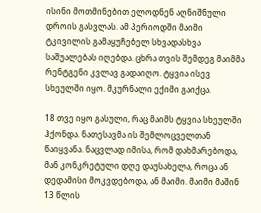ისინი მოთმინებით ელოდნენ აღნიშნული დროის გასვლას. ამ პერიოდში მაიმი ტკივილის გამაყუჩებელ სხვადასხვა საშუალებას იღებდა. ცხრა თვის შემდეგ მაიმმა რენტგენი კვლავ გადაიღო. ტყვია ისევ სხეულში იყო. მკურნალი ექიმი გაიქცა.

18 თვე იყო გასული, რაც მაიმს ტყვია სხეულში ჰქონდა. ნათესავმა ის შემლოცველთან წაიყვანა. ნაცვლად იმისა, რომ დახმარებოდა, მან კონკრეტული დღე დაუსახელა, როცა ან დედამისი მოკვდებოდა, ან მაიმი. მაიმი მაშინ 13 წლის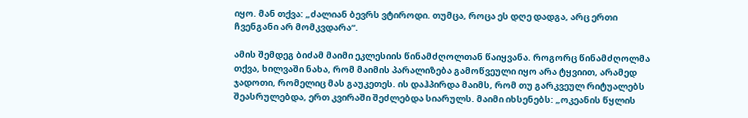იყო. მან თქვა: „ძალიან ბევრს ვტიროდი. თუმცა, როცა ეს დღე დადგა, არც ერთი ჩვენგანი არ მომკვდარა“.

ამის შემდეგ ბიძამ მაიმი ეკლესიის წინამძღოლთან წაიყვანა. როგორც წინამძღოლმა თქვა, ხილვაში ნახა, რომ მაიმის პარალიზება გამოწვეული იყო არა ტყვიით, არამედ ჯადოთი, რომელიც მას გაუკეთეს. ის დაჰპირდა მაიმს, რომ თუ გარკვეულ რიტუალებს შეასრულებდა, ერთ კვირაში შეძლებდა სიარულს. მაიმი იხსენებს: „ოკეანის წყლის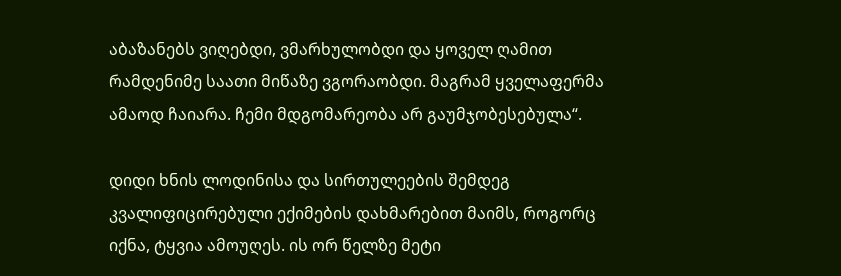აბაზანებს ვიღებდი, ვმარხულობდი და ყოველ ღამით რამდენიმე საათი მიწაზე ვგორაობდი. მაგრამ ყველაფერმა ამაოდ ჩაიარა. ჩემი მდგომარეობა არ გაუმჯობესებულა“.

დიდი ხნის ლოდინისა და სირთულეების შემდეგ კვალიფიცირებული ექიმების დახმარებით მაიმს, როგორც იქნა, ტყვია ამოუღეს. ის ორ წელზე მეტი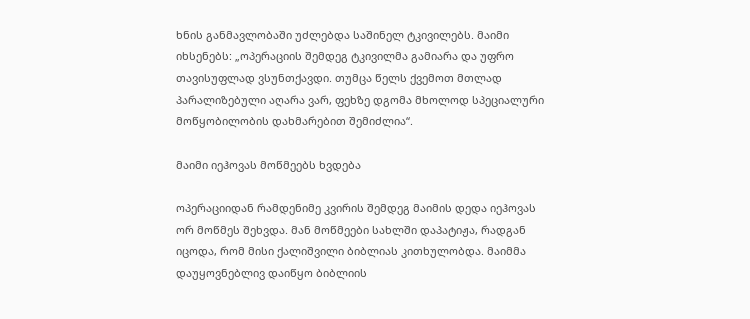ხნის განმავლობაში უძლებდა საშინელ ტკივილებს. მაიმი იხსენებს: „ოპერაციის შემდეგ ტკივილმა გამიარა და უფრო თავისუფლად ვსუნთქავდი. თუმცა წელს ქვემოთ მთლად პარალიზებული აღარა ვარ, ფეხზე დგომა მხოლოდ სპეციალური მოწყობილობის დახმარებით შემიძლია“.

მაიმი იეჰოვას მოწმეებს ხვდება

ოპერაციიდან რამდენიმე კვირის შემდეგ მაიმის დედა იეჰოვას ორ მოწმეს შეხვდა. მან მოწმეები სახლში დაპატიჟა, რადგან იცოდა, რომ მისი ქალიშვილი ბიბლიას კითხულობდა. მაიმმა დაუყოვნებლივ დაიწყო ბიბლიის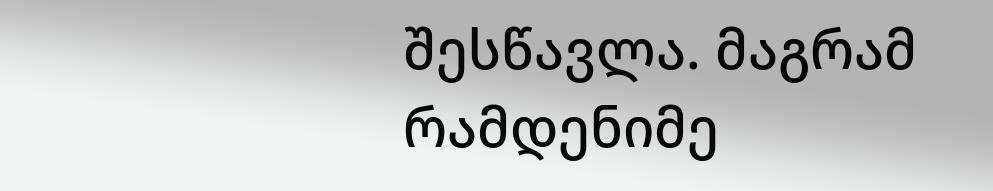შესწავლა. მაგრამ რამდენიმე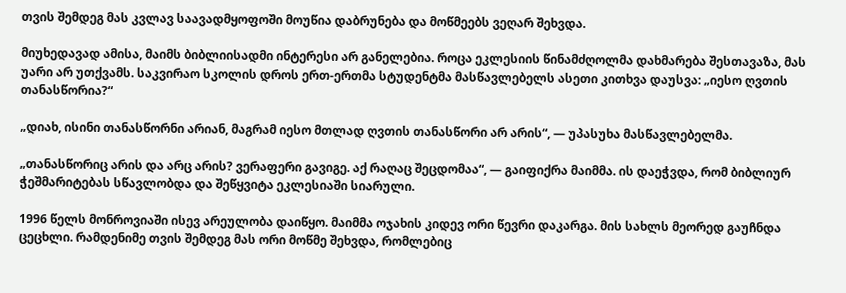თვის შემდეგ მას კვლავ საავადმყოფოში მოუწია დაბრუნება და მოწმეებს ვეღარ შეხვდა.

მიუხედავად ამისა, მაიმს ბიბლიისადმი ინტერესი არ განელებია. როცა ეკლესიის წინამძღოლმა დახმარება შესთავაზა, მას უარი არ უთქვამს. საკვირაო სკოლის დროს ერთ-ერთმა სტუდენტმა მასწავლებელს ასეთი კითხვა დაუსვა: „იესო ღვთის თანასწორია?“

„დიახ, ისინი თანასწორნი არიან, მაგრამ იესო მთლად ღვთის თანასწორი არ არის“, — უპასუხა მასწავლებელმა.

„თანასწორიც არის და არც არის? ვერაფერი გავიგე. აქ რაღაც შეცდომაა“, — გაიფიქრა მაიმმა. ის დაეჭვდა, რომ ბიბლიურ ჭეშმარიტებას სწავლობდა და შეწყვიტა ეკლესიაში სიარული.

1996 წელს მონროვიაში ისევ არეულობა დაიწყო. მაიმმა ოჯახის კიდევ ორი წევრი დაკარგა. მის სახლს მეორედ გაუჩნდა ცეცხლი. რამდენიმე თვის შემდეგ მას ორი მოწმე შეხვდა, რომლებიც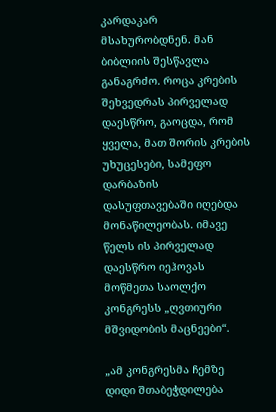კარდაკარ მსახურობდნენ. მან ბიბლიის შესწავლა განაგრძო. როცა კრების შეხვედრას პირველად დაესწრო, გაოცდა, რომ ყველა, მათ შორის კრების უხუცესები, სამეფო დარბაზის დასუფთავებაში იღებდა მონაწილეობას. იმავე წელს ის პირველად დაესწრო იეჰოვას მოწმეთა საოლქო კონგრესს „ღვთიური მშვიდობის მაცნეები“.

„ამ კონგრესმა ჩემზე დიდი შთაბეჭდილება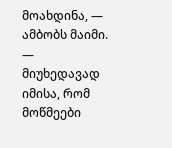მოახდინა, — ამბობს მაიმი. — მიუხედავად იმისა, რომ მოწმეები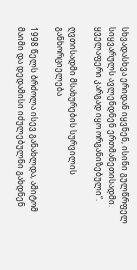სხვადასხვა ერიდან იყვნენ, ისინი გულწრფელ სიყვარულს ავლენდნენ ერთმანეთისადმი. ყველაფერი კარგად იყო ორგანიზებული“.

ღვთისადმი მსახურების სურვილის განხორციელება

1998 წელს ბრძოლა ისევ განახლდა, ამიტომ მაიმი და დედამისი იძულებულნი გახდნენ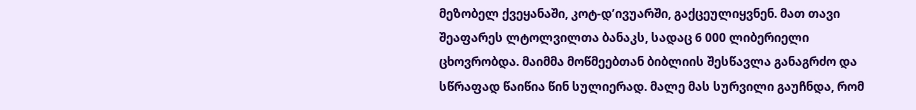მეზობელ ქვეყანაში, კოტ-დ’ივუარში, გაქცეულიყვნენ. მათ თავი შეაფარეს ლტოლვილთა ბანაკს, სადაც 6 000 ლიბერიელი ცხოვრობდა. მაიმმა მოწმეებთან ბიბლიის შესწავლა განაგრძო და სწრაფად წაიწია წინ სულიერად. მალე მას სურვილი გაუჩნდა, რომ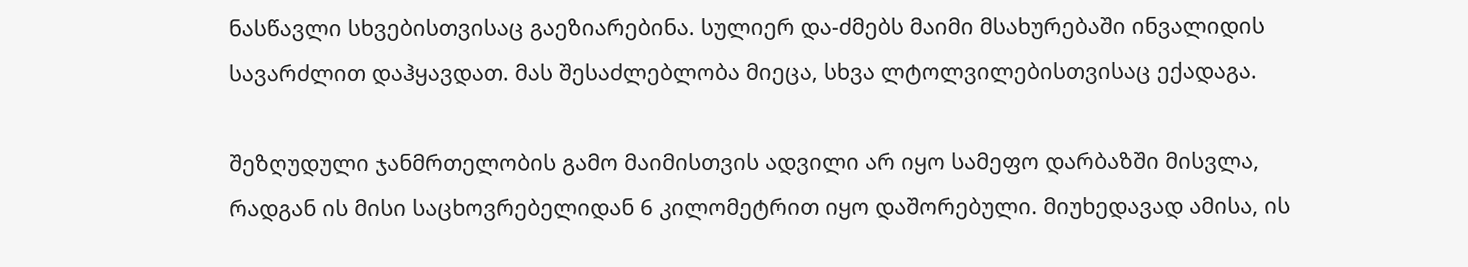ნასწავლი სხვებისთვისაც გაეზიარებინა. სულიერ და-ძმებს მაიმი მსახურებაში ინვალიდის სავარძლით დაჰყავდათ. მას შესაძლებლობა მიეცა, სხვა ლტოლვილებისთვისაც ექადაგა.

შეზღუდული ჯანმრთელობის გამო მაიმისთვის ადვილი არ იყო სამეფო დარბაზში მისვლა, რადგან ის მისი საცხოვრებელიდან 6 კილომეტრით იყო დაშორებული. მიუხედავად ამისა, ის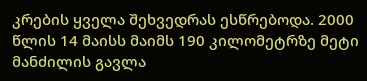კრების ყველა შეხვედრას ესწრებოდა. 2000 წლის 14 მაისს მაიმს 190 კილომეტრზე მეტი მანძილის გავლა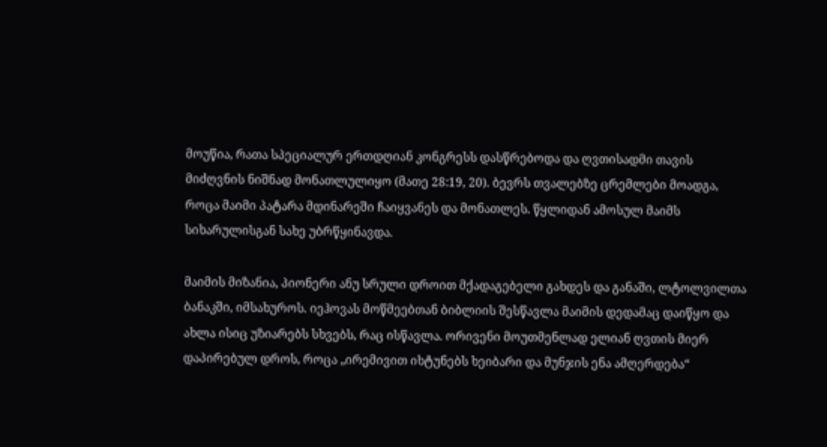მოუწია, რათა სპეციალურ ერთდღიან კონგრესს დასწრებოდა და ღვთისადმი თავის მიძღვნის ნიშნად მონათლულიყო (მათე 28:19, 20). ბევრს თვალებზე ცრემლები მოადგა, როცა მაიმი პატარა მდინარეში ჩაიყვანეს და მონათლეს. წყლიდან ამოსულ მაიმს სიხარულისგან სახე უბრწყინავდა.

მაიმის მიზანია, პიონერი ანუ სრული დროით მქადაგებელი გახდეს და განაში, ლტოლვილთა ბანაკში, იმსახუროს. იეჰოვას მოწმეებთან ბიბლიის შესწავლა მაიმის დედამაც დაიწყო და ახლა ისიც უზიარებს სხვებს, რაც ისწავლა. ორივენი მოუთმენლად ელიან ღვთის მიერ დაპირებულ დროს, როცა „ირემივით იხტუნებს ხეიბარი და მუნჯის ენა ამღერდება“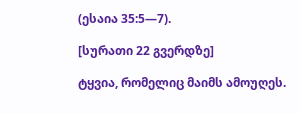(ესაია 35:5—7).

[სურათი 22 გვერდზე]

ტყვია, რომელიც მაიმს ამოუღეს.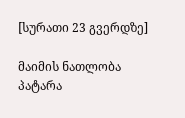[სურათი 23 გვერდზე]

მაიმის ნათლობა პატარა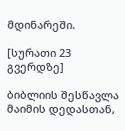მდინარეში.

[სურათი 23 გვერდზე]

ბიბლიის შესწავლა მაიმის დედასთან,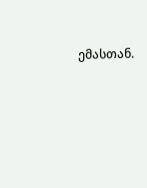ემასთან.